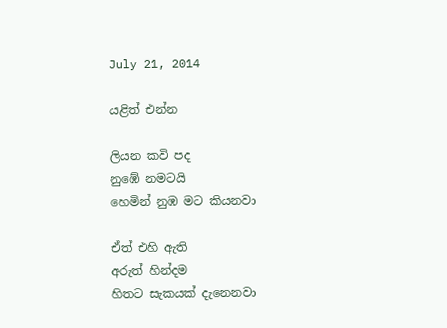July 21, 2014

යළිත් එන්න

ලියන කවි පද
නුඹේ නමටයි
හෙමින් නුඹ මට කියනවා

ඒත් එහි ඇති
අරුත් හින්දම
හිතට සැකයක් දැනෙනවා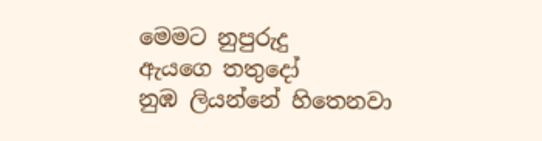මෙමට නුපුරුදු
ඇයගෙ තතුදෝ
නුඹ ලියන්නේ හිතෙනවා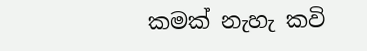කමක් නැහැ කවි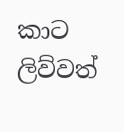කාට ලිව්වත්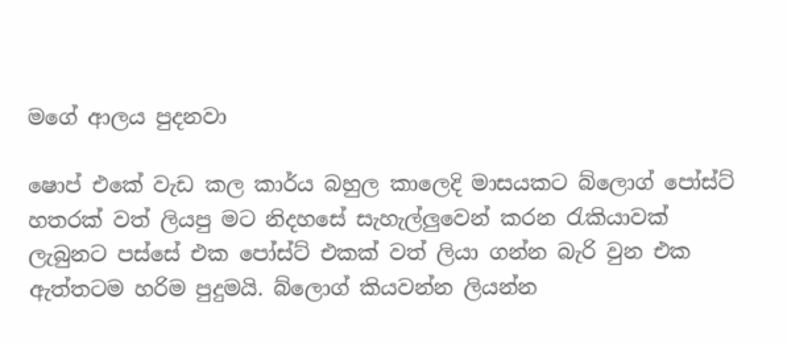මගේ ආලය පුදනවා

ෂොප් එකේ වැඩ කල කාර්ය බහුල කාලෙදි මාසයකට බ්ලොග් පෝස්ට් හතරක් වත් ලියපු මට නිදහසේ සැහැල්ලුවෙන් කරන රැකියාවක් ලැබුනට පස්සේ එක පෝස්ට් එකක් වත් ලියා ගන්න බැරි වුන එක ඇත්තටම හරිම පුදුමයි. බ්ලොග් කියවන්න ලියන්න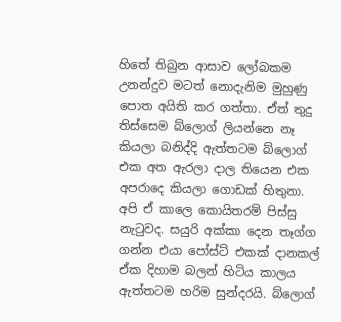හිතේ තිබුන ආසාව ලෝබකම උනන්දුව මටත් නොදැනිම මුහුණු පොත අයිති කර ගත්තා. ඒත් තුදු තිස්සෙම බ්ලොග් ලියන්නෙ නෑ කියලා බනිද්දි ඇත්තටම බ්ලොග් එක අත ඇරලා දාල තියෙන එක අපරාදෙ කියලා ගොඩක් හිතුනා. අපි ඒ කාලෙ කොයිතරම් පිස්සු නැටුවද. සයුරි අක්කා දෙන තෑග්ග ගන්න එයා පෝස්ට් එකක් දානකල් ඒක දිහාම බලන් හිටිය කාලය ඇත්තටම හරිම සුන්දරයි. බ්ලොග්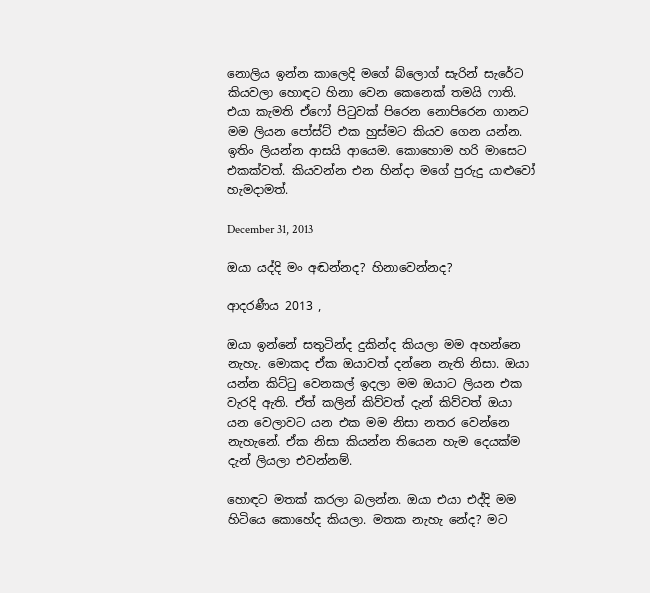නොලිය ඉන්න කාලෙදි මගේ බ්ලොග් සැරින් සැරේට කියවලා හොඳට හිනා වෙන කෙනෙක් තමයි ෆාති. එයා කැමති ඒෆෝ පිටුවක් පිරෙන නොපිරෙන ගානට මම ලියන පෝස්ට් එක හුස්මට කියව ගෙන යන්න. ඉතිං ලියන්න ආසයි ආයෙම. කොහොම හරි මාසෙට එකක්වත්. කියවන්න එන හින්දා මගේ පුරුදු යාළුවෝ හැමදාමත්.

December 31, 2013

ඔයා යද්දි මං අඬන්නද? හිනාවෙන්නද?

ආදරණීය 2013 ,

ඔයා ඉන්නේ සතුටින්ද දුකින්ද කියලා මම අහන්නෙ නැහැ. මොකද ඒක ඔයාවත් දන්නෙ නැති නිසා. ඔයා යන්න කිට්ටු වෙනකල් ඉදලා මම ඔයාට ලියන එක වැරදි ඇති. ඒත් කලින් කිව්වත් දැන් කිව්වත් ඔයා යන වෙලාවට යන එක මම නිසා නතර වෙන්නෙ නැහැනේ. ඒක නිසා කියන්න තියෙන හැම දෙයක්ම දැන් ලියලා එවන්නම්.

හොඳට මතක් කරලා බලන්න. ඔයා එයා එද්දි මම හිටියෙ කොහේද කියලා. මතක නැහැ නේද? මට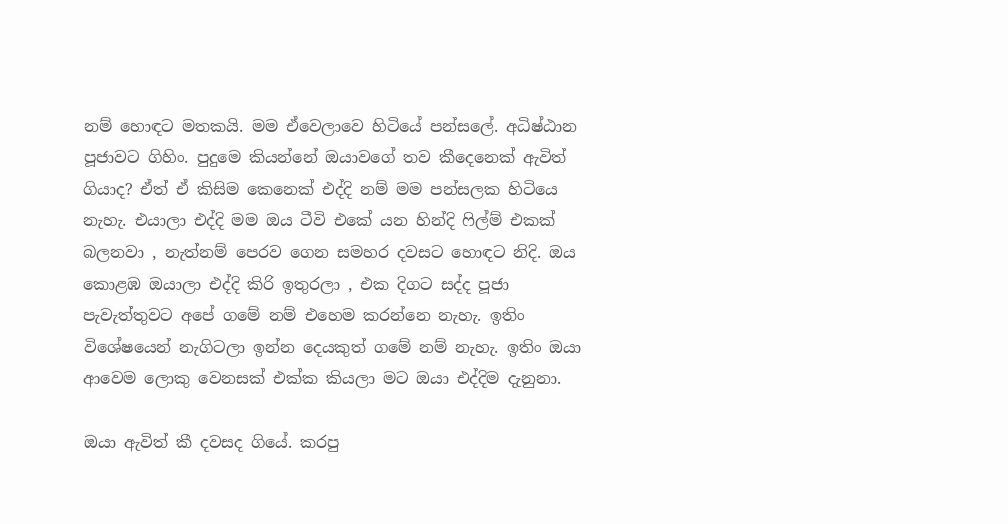නම් හොඳට මතකයි. මම ඒවෙලාවෙ හිටියේ පන්සලේ. අධිෂ්ඨාන පූජාවට ගිහිං. පුදුමෙ කියන්නේ ඔයාවගේ තව කීදෙනෙක් ඇවිත් ගියාද? ඒත් ඒ කිසිම කෙනෙක් එද්දි නම් මම පන්සලක හිටියෙ නැහැ. එයාලා එද්දි මම ඔය ටීවි එකේ යන හින්දි ෆිල්ම් එකක් බලනවා , නැත්නම් පෙරව ගෙන සමහර දවසට හොඳට නිදි. ඔය කොළඹ ඔයාලා එද්දි කිරි ඉතුරලා , එක දිගට සද්ද පූජා පැවැත්තුවට අපේ ගමේ නම් එහෙම කරන්නෙ නැහැ. ඉතිං විශේෂයෙන් නැගිටලා ඉන්න දෙයකුත් ගමේ නම් නැහැ. ඉතිං ඔයා ආවෙම ලොකු වෙනසක් එක්ක කියලා මට ඔයා එද්දිම දැනුනා.

ඔයා ඇවිත් කී දවසද ගියේ. කරපු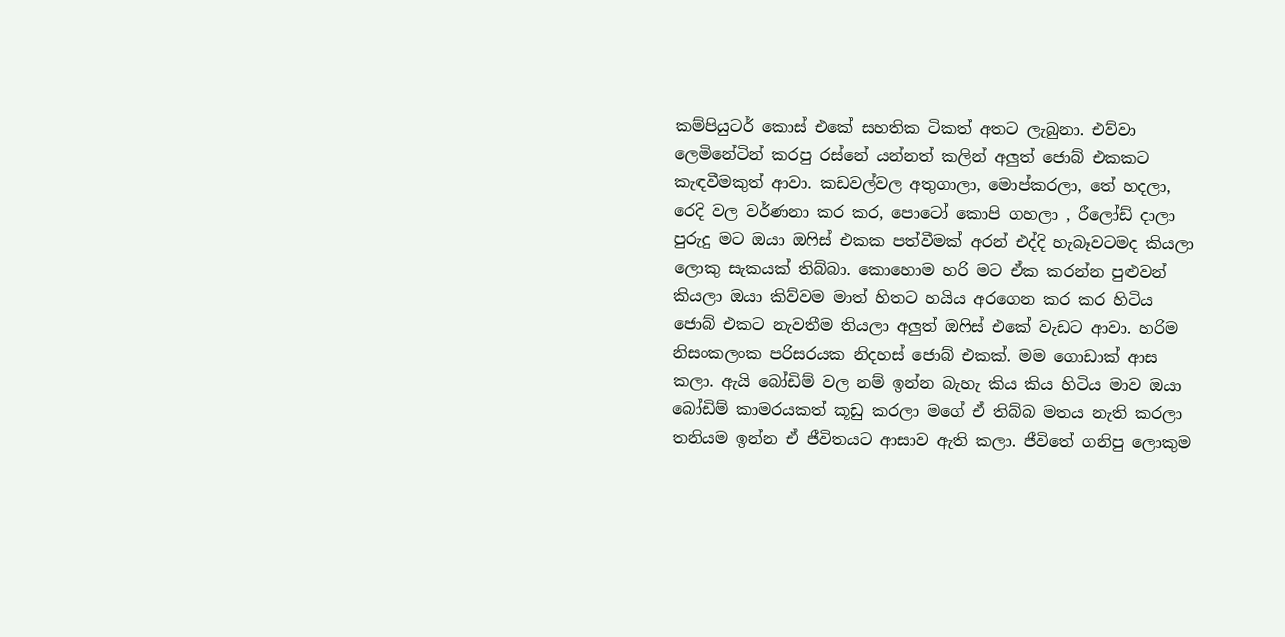කම්පියුටර් කොස් එකේ සහතික ටිකත් අතට ලැබුනා. එව්වා ලෙමිනේටින් කරපු රස්නේ යන්නත් කලින් අලුත් ජොබ් එකකට කැඳවීමකුත් ආවා. කඩවල්වල අතුගාලා, මොප්කරලා, තේ හදලා, රෙදි වල වර්ණනා කර කර, පොටෝ කොපි ගහලා , රීලෝඩ් දාලා පුරුදු මට ඔයා ඔෆිස් එකක පත්වීමක් අරන් එද්දි හැබෑවටමද කියලා ලොකු සැකයක් තිබ්බා. කොහොම හරි මට ඒක කරන්න පුළුවන් කියලා ඔයා කිව්වම මාත් හිතට හයිය අරගෙන කර කර හිටිය ජොබ් එකට නැවතීම තියලා අලුත් ඔෆිස් එකේ වැඩට ආවා. හරිම නිසංකලංක පරිසරයක නිදහස් ජොබ් එකක්. මම ගොඩාක් ආස කලා. ඇයි බෝඩිම් වල නම් ඉන්න බැහැ කිය කිය හිටිය ම‍ාව ඔයා බෝඩිම් කාමරයකත් කූඩු කරලා මගේ ඒ තිබ්බ මතය නැති කරලා තනියම ඉන්න ඒ ජීවිතයට ආසාව ඇති කලා. ජීවිතේ ගනිපු ලොකුම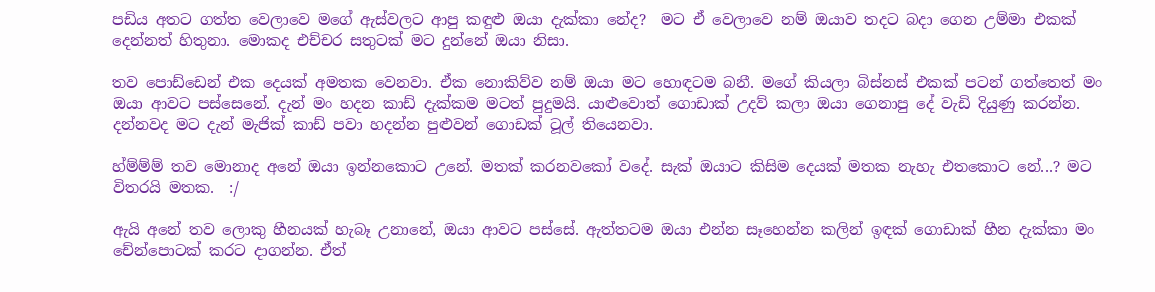පඩිය අතට ගත්ත වෙලාවෙ මගේ ඇස්වලට ආපු කඳුළු ඔයා දැක්කා නේද?  මට ඒ වෙලාවෙ නම් ඔයාව තදට බදා ගෙන උම්මා එකක් දෙන්නත් හිතුනා. මොකද එච්චර සතුටක් මට දුන්නේ ඔයා නිසා.

තව පොඩ්ඩෙන් එක දෙයක් අමතක වෙනවා. ඒක නොකිව්ව නම් ඔයා මට හොඳටම බනී. මගේ කියලා බිස්නස් එකක් පටන් ගත්තෙත් මං ඔයා ආවට පස්සෙනේ. දැන් මං හදන කාඩ් දැක්කම මටත් පුදුමයි. යාළුවොත් ‍ගොඩාක් උදව් කලා ඔයා ගෙනාපු දේ වැඩි දියුණු කරන්න. දන්නවද මට දැන් මැජික් කාඩ් පවා හදන්න පුළුවන් ගොඩක් ටූල් තියෙනවා.

හ්ම්ම්ම් තව මොනාද අනේ ඔයා ඉන්නකොට උනේ. මතක් කරනවකෝ වදේ. සැක් ඔයාට කිසිම දෙයක් මතක නැහැ එතකොට නේ...? මට විතරයි මතක.  :/

ඇයි අනේ තව ලොකු හීනයක් හැබෑ උනානේ, ඔයා ආවට පස්සේ. ඇත්තටම ඔයා එන්න සෑහෙන්න කලින් ඉඳක් ගොඩාක් හීන දැක්කා මං චේන්පොටක් කරට දාගන්න. ඒත්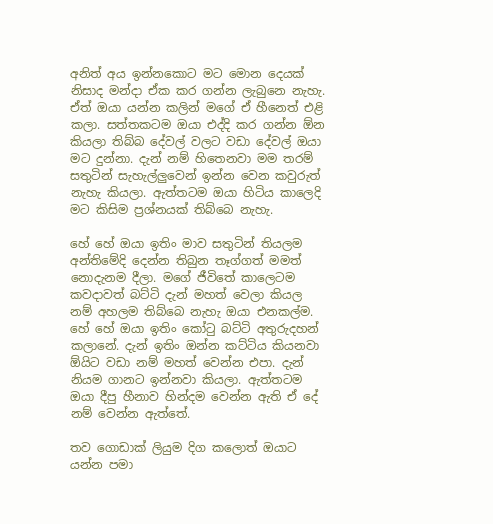අනිත් අය ඉන්නකොට මට මොන දෙයක් නිසාද මන්දා ඒක කර ගන්න ලැබුනෙ නැහැ. ඒත් ඔයා යන්න කලින් මගේ ඒ හීනෙත් එළි කලා. සත්තකටම ඔයා එද්දි කර ගන්න ඕන කියලා තිබ්බ දේවල් වලට වඩා දේවල් ඔයා මට දුන්නා. දැන් නම් හිතෙනවා මම තරම් සතුටින් සැහැල්ලුවෙන් ඉන්න වෙන කවුරුත් නැහැ කියලා. ඇත්තටම ඔයා හිටිය කාලෙදි මට කිසිම ප්‍රශ්නයක් තිබ්බෙ නැහැ.

හේ හේ ඔයා ඉතිං මාව සතුටින් තියලම අන්තිමේදි දෙන්න තිබුන තෑග්ගත් මමත් නොදැනම දීලා. මගේ ජීවිතේ කාලෙටම කවදාවත් බට්ටි දැන් මහත් වෙලා කියල නම් අහලම තිබ්බෙ නැහැ ඔයා එනකල්ම. හේ හේ ඔයා ඉතිං කෝටු බට්ටි අතුරුදහන් කලානේ. දැන් ඉතිං ඔන්න කට්ටිය කියනවා ඕයිට වඩා නම් මහත් වෙන්න එපා. දැන් නියම ගානට ඉන්නවා කියලා. ඇත්තටම ඔයා දීපු හීනාව හින්දම වෙන්න ඇති ඒ දේ නම් වෙන්න ඇත්තේ.

තව ගොඩාක් ලියුම දිග කලොත් ඔයා‍ට යන්න පමා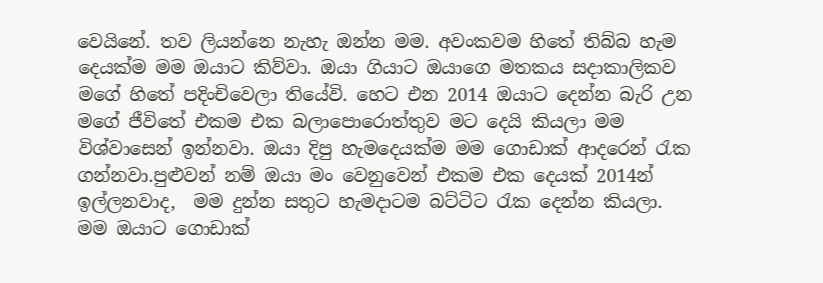වෙයිනේ. තව ලියන්නෙ නැහැ ඔන්න මම. අවංකවම හිතේ තිබ්බ හැම දෙයක්ම මම ඔයාට කිව්වා. ඔයා ගියාට ඔයාගෙ මතකය සදාකාලිකව මගේ හිතේ පදිංචිවෙලා තියේවි. හෙට එන 2014 ඔයාට දෙන්න බැරි උන මගේ ජීවිතේ එකම එක බලාපොරොත්තුව මට දෙයි කියලා මම විශ්වාසෙන් ඉන්නවා. ඔයා දිපු හැමදෙයක්ම මම ගොඩාක් ආදරෙන් රැක ගන්නවා.පුළුවන් නම් ඔයා මං වෙනුවෙන් එකම එක දෙයක් 2014න් ඉල්ලනවාද,  මම දුන්න සතුට හැමදාටම බට්ටිට රැක‍ දෙන්න කියලා.
මම ඔයාට ගොඩාක්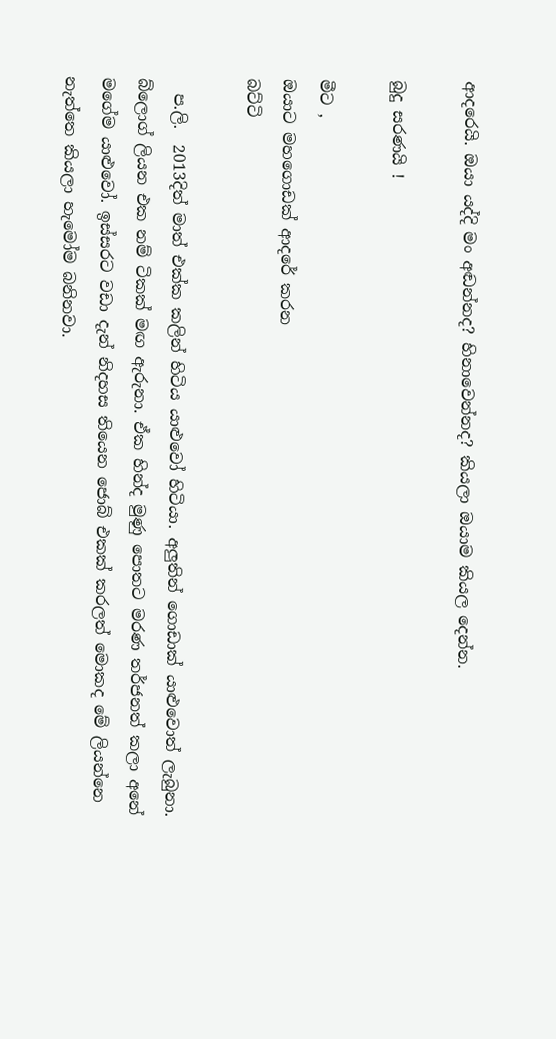ආදරෙයි. ඔයා යද්දි මං අඬන්නද? හිනාවෙන්නද? කියලා ඔයාම කියල දෙන්න.

බුදු සරණයි !

මීට ,
ඔයාට ‍මහගොඩක් ආදරේ කරන
බට්ටි

  ප.ලි.  2013දිත් මාත් එක්ක කලින් හිටිය යාළුවෝ හිටියා. අලුතින් ගොඩාක් යාළුවොත් ලැබුනා. බ්ලොග් ලියන එක නම් ටිකක් මඟ ඇරුනා. ඒක හින්ද මුණු පොතට මරණ තර්ජනත් කලා අනේ මගේම යාළුවෝ. ඉස්සරට වඩා දැන් නිදහස තියෙන ජොබ් එකක් කරලත් මොකද මේ ලියන්නෙ නැත්තෙ කියලා හැමෝම බනිනවා.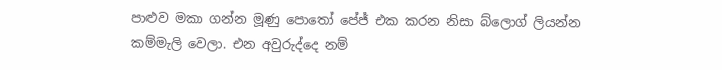පාළුව මකා ගන්න මූණු පොතෝ පේජ් එක කරන නිසා බ්ලොග් ලියන්න කම්මැලි වෙලා. එන අවුරුද්දෙ නම්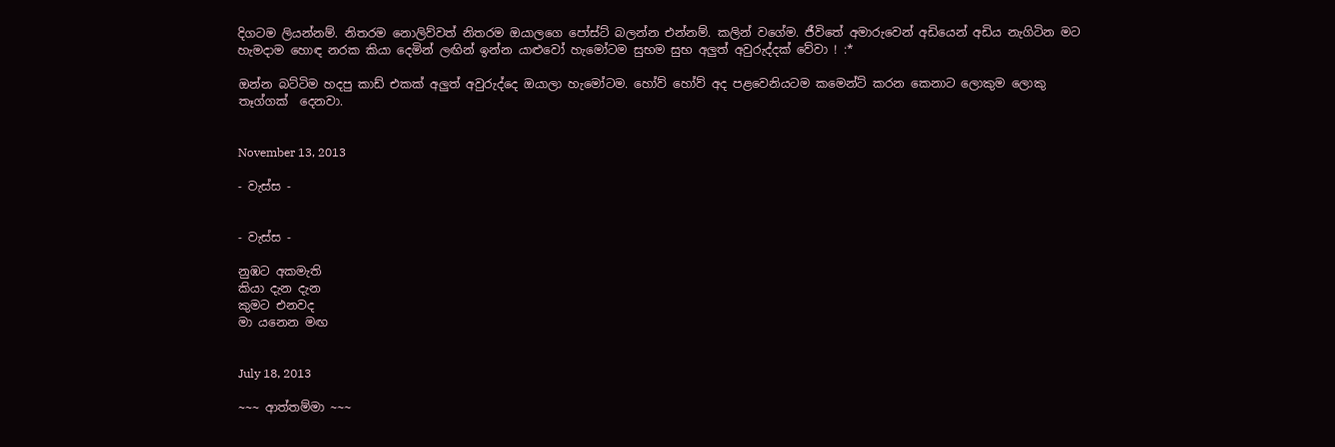දිගටම ලියන්නම්. නිතරම නොලිව්වත් නිතරම ඔයාලගෙ පෝස්ට් බලන්න එන්නම්. කලින් වගේම. ජීවිතේ අමාරුවෙන් අඩියෙන් අඩිය නැගිටින මට හැමදාම හොඳ නරක කියා දෙමින් ලඟින් ඉන්න යාළුවෝ හැමෝටම සුභම සුභ අලුත් අවුරුද්දක් වේවා ! :*

ඔන්න බට්ටිම හදපු කාඩ් එකක් අලුත් අවුරුද්දෙ ඔයාලා හැමෝටම. හෝව් හෝව් අද පළවෙනියටම කමෙන්ට් කරන කෙනාට ලොකුම ලොකු තෑග්ගක්  දෙනවා.


November 13, 2013

- වැස්ස -


- වැස්ස -

නුඹට අකමැති
කියා දැන දැන
කුමට එනවද
මා යනෙන මඟ


July 18, 2013

~~~ ආත්තම්මා ~~~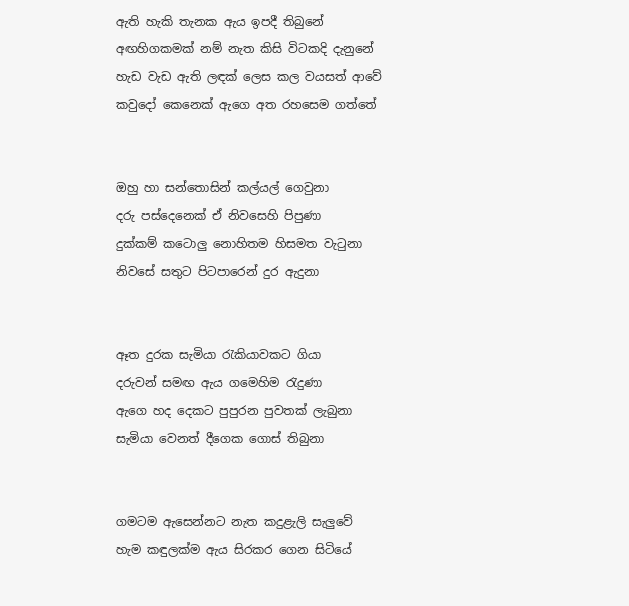ඇති හැකි තැනක ඇය ඉපදී තිබුනේ
අඟහිගකමක් නම් නැත කිසි විටකදි දැනුනේ
හැඩ වැඩ ඇති ලඳක් ලෙස කල වයසත් ආවේ
කවුදෝ කෙනෙක් ඇගෙ අත රහසෙම ගත්තේ


ඔහු හා සන්තොසින් කල්යල් ගෙවුනා
දරු පස්දෙනෙක් ඒ නිවසෙහි පිපුණා
දුක්කම් කටොලු නොහිතම හිසමත වැටුනා
නිවසේ සතුට පිටපාරෙන් දුර ඇදුනා


ඈත දුරක සැමියා රැකියාවකට ගියා
දරුවන් සමඟ ඇය ගමෙහිම රැදුණා
ඇගෙ හද දෙකට පුපුරන පුවතක් ලැබුනා
සැමියා වෙනත් දීගෙක ගොස් තිබුනා


ගමටම ඇසෙන්නට නැත කදුළැලි සැලුවේ
හැම කඳුලක්ම ඇය සිරකර ගෙන සිටියේ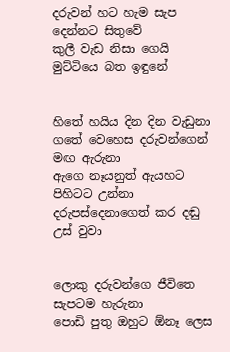දරුවන් හට හැම සැප දෙන්නට සිතුවේ
කුලී වැඩ නිසා ගෙයි මුට්ටියෙ බත ඉඳුනේ


හිතේ හයිය දින දින වැඩුනා
ගතේ වෙහෙස දරුවන්ගෙන් මඟ ඇරුනා
ඇගෙ නෑයනුත් ඇයහට පිහිටට උන්නා
දරුපස්දෙනාගෙත් කර දඬු උස් වුවා


ලොකු දරුවන්ගෙ ජීවිතෙ සැපටම හැරුනා
පොඩි පුතු ඔහුට ඕනෑ ලෙස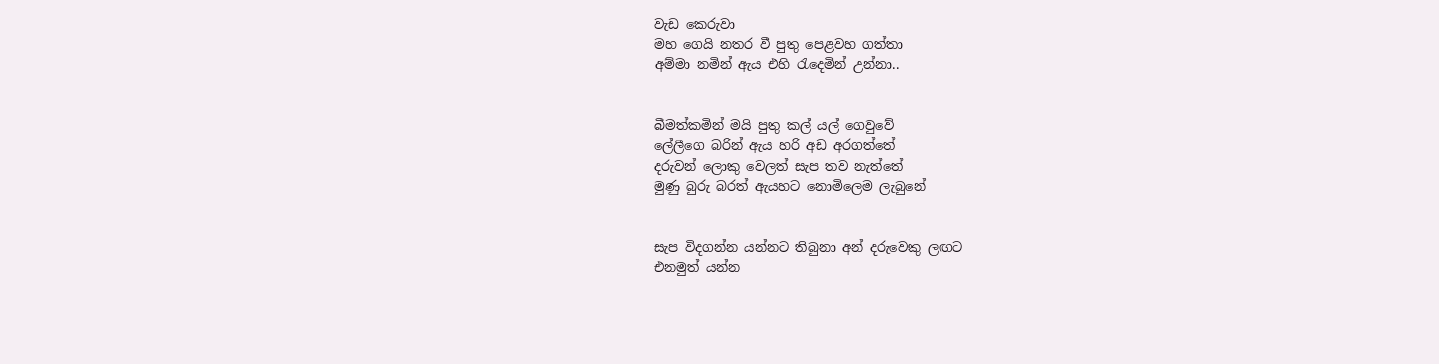වැඩ කෙරුවා
මහ ගෙයි නතර වී පුතු පෙළවහ ගත්තා
අම්මා නමින් ඇය එහි රැදෙමින් උන්නා..


බීමත්කමින් මයි පුතු කල් යල් ගෙවුවේ
ලේලීගෙ බරින් ඇය හරි අඩ අරගත්තේ
දරුවන් ලොකු වෙලත් සැප තව නැත්තේ
මුණු බුරු බරත් ඇයහට නොමිලෙම ලැබුනේ


සැප විදගන්න යන්නට තිබුනා අන් දරුවෙකු ලඟට
එනමුත් යන්න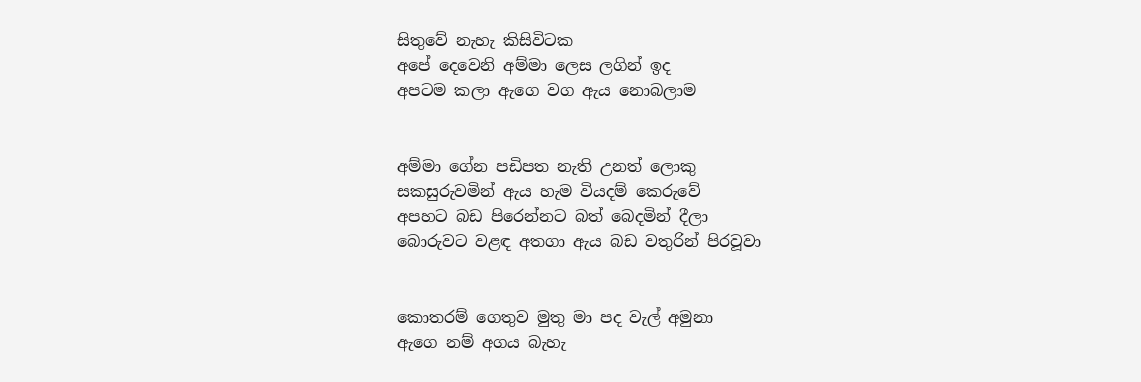සිතුවේ නැහැ කිසිවිටක
අපේ දෙවෙනි අම්මා ලෙස ලගින් ඉද
අපටම කලා ඇගෙ වග ඇය නොබලාම


අම්මා ගේන පඩිපත නැති උනත් ලොකු
සකසුරුවමින් ඇය හැම වියදම් කෙරුවේ
අපහට බඩ පිරෙන්නට බත් බෙදමින් දීලා
බොරුවට වළඳ අතගා ඇය බඩ වතුරින් පිරවූවා


කොතරම් ගෙතුව මුතු මා පද වැල් අමුනා
ඇගෙ නම් අගය බැහැ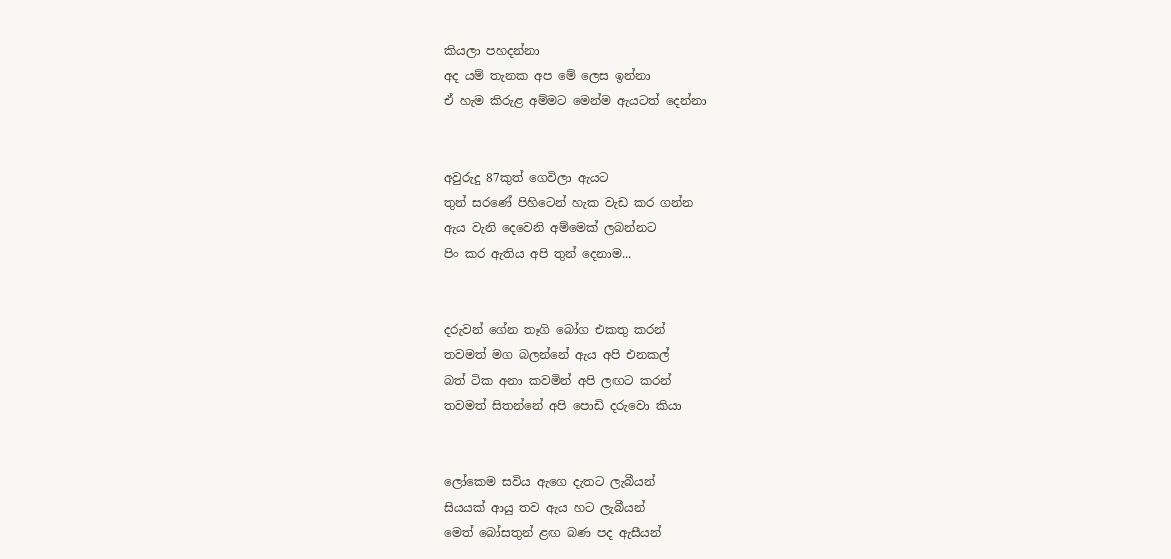කියලා පහදන්නා
අද යම් තැනක අප මේ ලෙස ඉන්නා
ඒ හැම කිරුළ අම්මට මෙන්ම ඇයටත් දෙන්නා


අවුරුදු 87කුත් ගෙවිලා ඇයට
තුන් සරණේ පිහිටෙන් හැක වැඩ කර ගන්න
ඇය වැනි දෙවෙනි අම්මෙක් ලබන්නට
පිං කර ඇතිය අපි තුන් දෙනාම...


දරුවන් ගේන තෑගි බෝග එකතු කරන්
තවමත් මග බලන්නේ ඇය අපි එනකල්
බත් ටික අනා කවමින් අපි ලඟට කරන්
තවමත් සිතන්නේ අපි පොඩි දරුවො කියා


ලෝකෙම සවිය ඇගෙ දැතට ලැබීයන්
සියයක් ආයු තව ඇය හට ලැබීයන්
මෙත් බෝසතුන් ළඟ බණ පද ඇසීයන්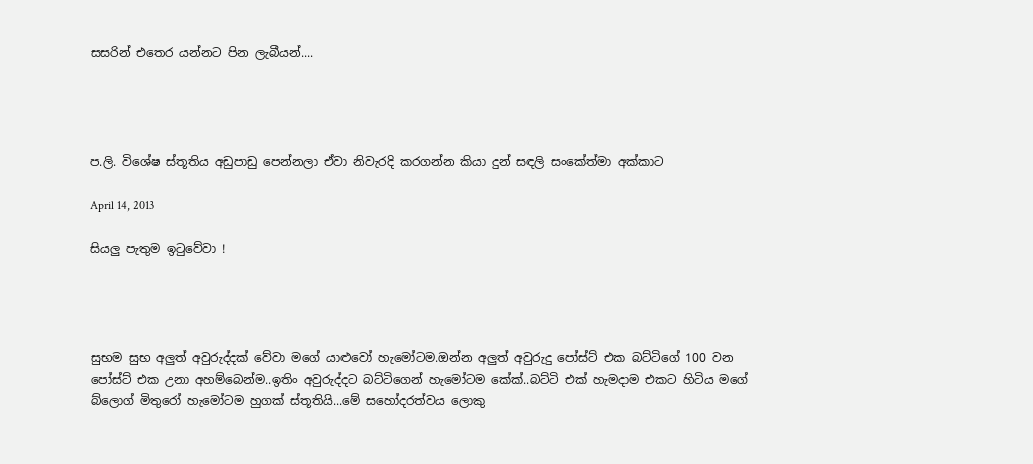සසරින් එතෙර යන්නට පින ලැබීයන්....




ප.ලි. විශේෂ ස්තූතිය අඩුපාඩු පෙන්නලා ඒවා නිවැරදි කරගන්න කියා දුන් සඳලි සංකේත්මා අක්කාට

April 14, 2013

සියලු පැතුම ඉටුවේවා !




සුභම සුභ අලුත් අවුරුද්දක් වේවා මගේ යාළුවෝ හැමෝටම.ඔන්න අලුත් අවුරුදු පෝස්ට් එක බට්ටිගේ 100 වන පෝස්ට් එක උනා අහම්බෙන්ම..ඉතිං අවුරුද්දට බට්ටිගෙන් හැමෝටම කේක්..බට්ටි එක් හැමදාම එකට හිටිය මගේ බ්ලොග් මිතුරෝ හැමෝටම හුගක් ස්තූතියි...මේ සහෝදරත්වය ලොකු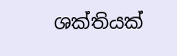ශක්තියක්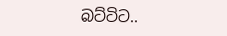බට්ටිට..